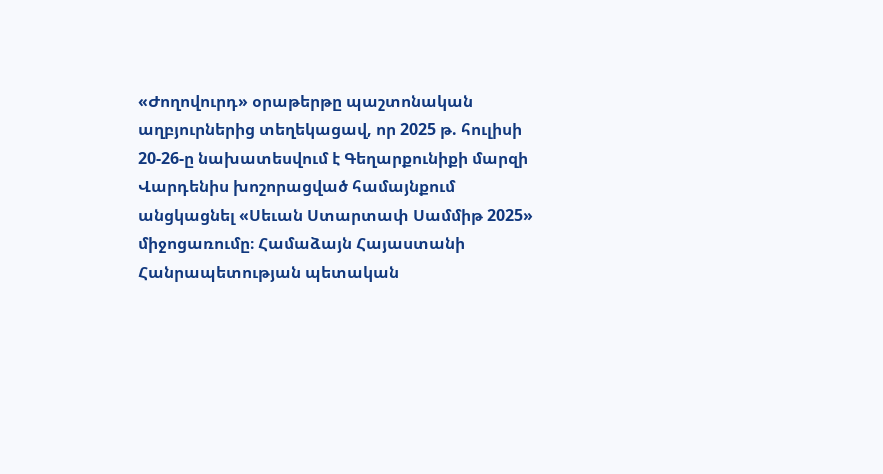«Ժողովուրդ» օրաթերթը պաշտոնական աղբյուրներից տեղեկացավ, որ 2025 թ. հուլիսի 20-26-ը նախատեսվում է Գեղարքունիքի մարզի Վարդենիս խոշորացված համայնքում անցկացնել «Սեւան Ստարտափ Սամմիթ 2025» միջոցառումը։ Համաձայն Հայաստանի Հանրապետության պետական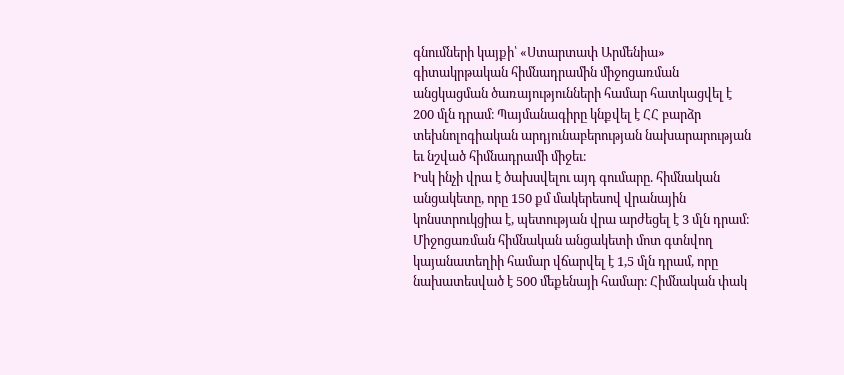գնումների կայքի՝ «Ստարտափ Արմենիա» գիտակրթական հիմնադրամին միջոցառման անցկացման ծառայությունների համար հատկացվել է 200 մլն դրամ։ Պայմանագիրը կնքվել է ՀՀ բարձր տեխնոլոգիական արդյունաբերության նախարարության եւ նշված հիմնադրամի միջեւ։
Իսկ ինչի վրա է ծախսվելու այդ գումարը. հիմնական անցակետը, որը 150 քմ մակերեսով վրանային կոնստրուկցիա է, պետության վրա արժեցել է 3 մլն դրամ։ Միջոցառման հիմնական անցակետի մոտ գտնվող կայանատեղիի համար վճարվել է 1,5 մլն դրամ, որը նախատեսված է 500 մեքենայի համար։ Հիմնական փակ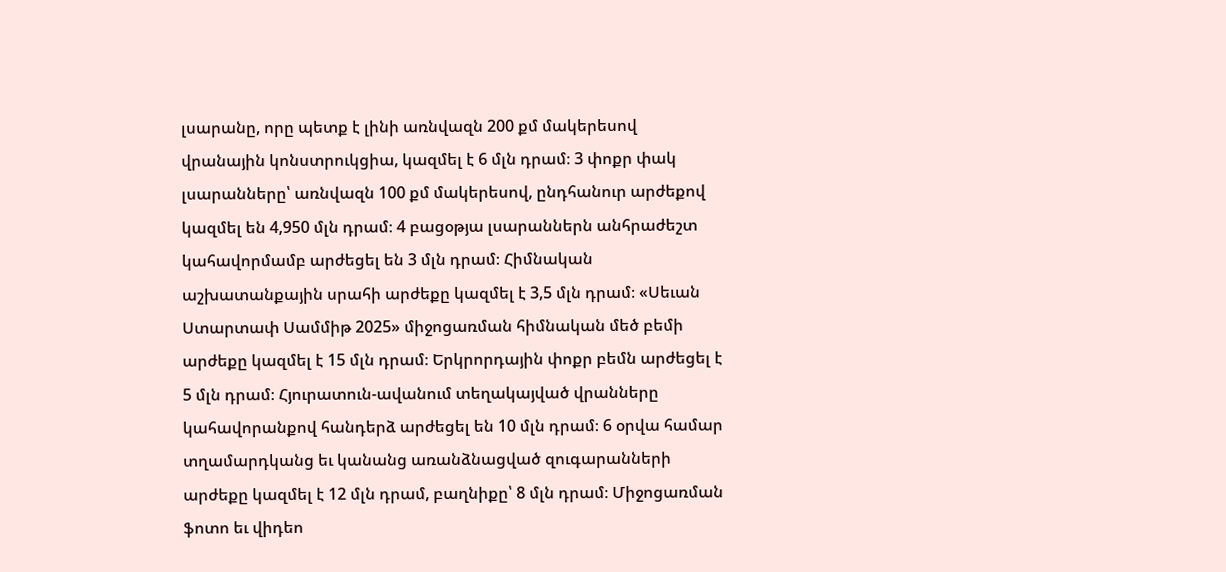լսարանը, որը պետք է լինի առնվազն 200 քմ մակերեսով վրանային կոնստրուկցիա, կազմել է 6 մլն դրամ։ 3 փոքր փակ լսարանները՝ առնվազն 100 քմ մակերեսով, ընդհանուր արժեքով կազմել են 4,950 մլն դրամ։ 4 բացօթյա լսարաններն անհրաժեշտ կահավորմամբ արժեցել են 3 մլն դրամ։ Հիմնական աշխատանքային սրահի արժեքը կազմել է 3,5 մլն դրամ։ «Սեւան Ստարտափ Սամմիթ 2025» միջոցառման հիմնական մեծ բեմի արժեքը կազմել է 15 մլն դրամ։ Երկրորդային փոքր բեմն արժեցել է 5 մլն դրամ։ Հյուրատուն-ավանում տեղակայված վրանները կահավորանքով հանդերձ արժեցել են 10 մլն դրամ։ 6 օրվա համար տղամարդկանց եւ կանանց առանձնացված զուգարանների արժեքը կազմել է 12 մլն դրամ, բաղնիքը՝ 8 մլն դրամ։ Միջոցառման ֆոտո եւ վիդեո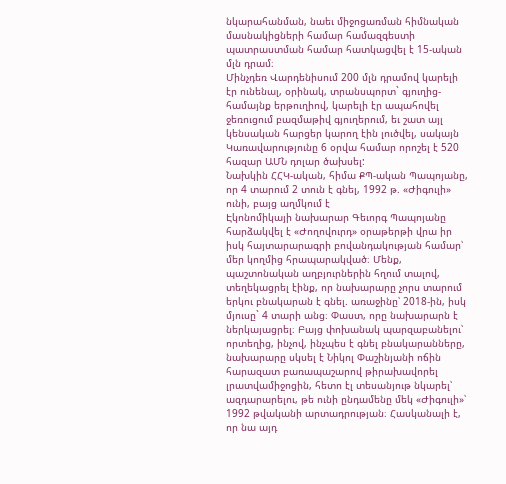նկարահանման, նաեւ միջոցառման հիմնական մասնակիցների համար համազգեստի պատրաստման համար հատկացվել է 15-ական մլն դրամ։
Մինչդեռ Վարդենիսում 200 մլն դրամով կարելի էր ունենալ, օրինակ, տրանսպորտ` գյուղից-համայնք երթուղիով, կարելի էր ապահովել ջեռուցում բազմաթիվ գյուղերում, եւ շատ այլ կենսական հարցեր կարող էին լուծվել, սակայն Կառավարությունը 6 օրվա համար որոշել է 520 հազար ԱՄՆ դոլար ծախսել:
Նախկին ՀՀԿ-ական, հիմա ՔՊ-ական Պապոյանը, որ 4 տարում 2 տուն է գնել, 1992 թ. «Ժիգուլի» ունի, բայց աղմկում է
Էկոնոմիկայի նախարար Գեւորգ Պապոյանը հարձակվել է «Ժողովուրդ» օրաթերթի վրա իր իսկ հայտարարագրի բովանդակության համար՝ մեր կողմից հրապարակված։ Մենք, պաշտոնական աղբյուրներին հղում տալով, տեղեկացրել էինք, որ նախարարը չորս տարում երկու բնակարան է գնել. առաջինը՝ 2018-ին, իսկ մյուսը` 4 տարի անց։ Փաստ, որը նախարարն է ներկայացրել։ Բայց փոխանակ պարզաբանելու՝ որտեղից, ինչով, ինչպես է գնել բնակարանները, նախարարը սկսել է Նիկոլ Փաշինյանի ոճին հարազատ բառապաշարով թիրախավորել լրատվամիջոցին, հետո էլ տեսանյութ նկարել՝ ազդարարելու, թե ունի ընդամենը մեկ «Ժիգուլի»՝ 1992 թվականի արտադրության։ Հասկանալի է, որ նա այդ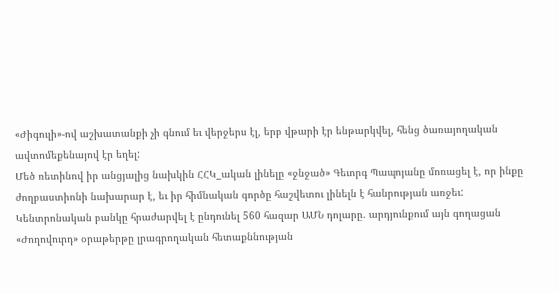«Ժիգուլի»-ով աշխատանքի չի գնում եւ վերջերս էլ, երբ վթարի էր ենթարկվել, հենց ծառայողական ավտոմեքենայով էր եղել:
Մեծ ռետինով իր անցյալից նախկին ՀՀԿ_ական լինելը «ջնջած» Գեւորգ Պապոյանը մոռացել է, որ ինքը ժողբաստիոնի նախարար է, եւ իր հիմնական գործը հաշվետու լինելն է հանրության առջեւ:
Կենտրոնական բանկը հրաժարվել է ընդունել 560 հազար ԱՄՆ դոլարը. արդյունքում այն գողացան
«Ժողովուրդ» օրաթերթը լրագրողական հետաքննության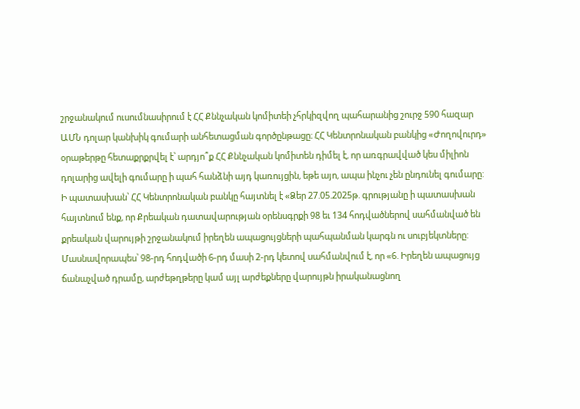շրջանակում ուսումնասիրում է ՀՀ Քննչական կոմիտեի չհրկիզվող պահարանից շուրջ 590 հազար ԱՄՆ դոլար կանխիկ գումարի անհետացման գործընթացը։ ՀՀ Կենտրոնական բանկից «Ժողովուրդ» օրաթերթը հետաքրքրվել է՝ արդյո՞ք ՀՀ Քննչական կոմիտեն դիմել է, որ առգրավված կես միլիոն դոլարից ավելի գումարը ի պահ հանձնի այդ կառույցին, եթե այո, ապա ինչու չեն ընդունել գումարը:
Ի պատասխան՝ ՀՀ Կենտրոնական բանկը հայտնել է «Ձեր 27.05.2025թ. գրությանը ի պատասխան հայտնում ենք, որ Քրեական դատավարության օրենսգրքի 98 եւ 134 հոդվածներով սահմանված են քրեական վարույթի շրջանակում իրեղեն ապացույցների պահպանման կարգն ու սուբյեկտները: Մասնավորապես՝ 98-րդ հոդվածի 6-րդ մասի 2-րդ կետով սահմանվում է, որ «6. Իրեղեն ապացույց ճանաչված դրամը, արժեթղթերը կամ այլ արժեքները վարույթն իրականացնող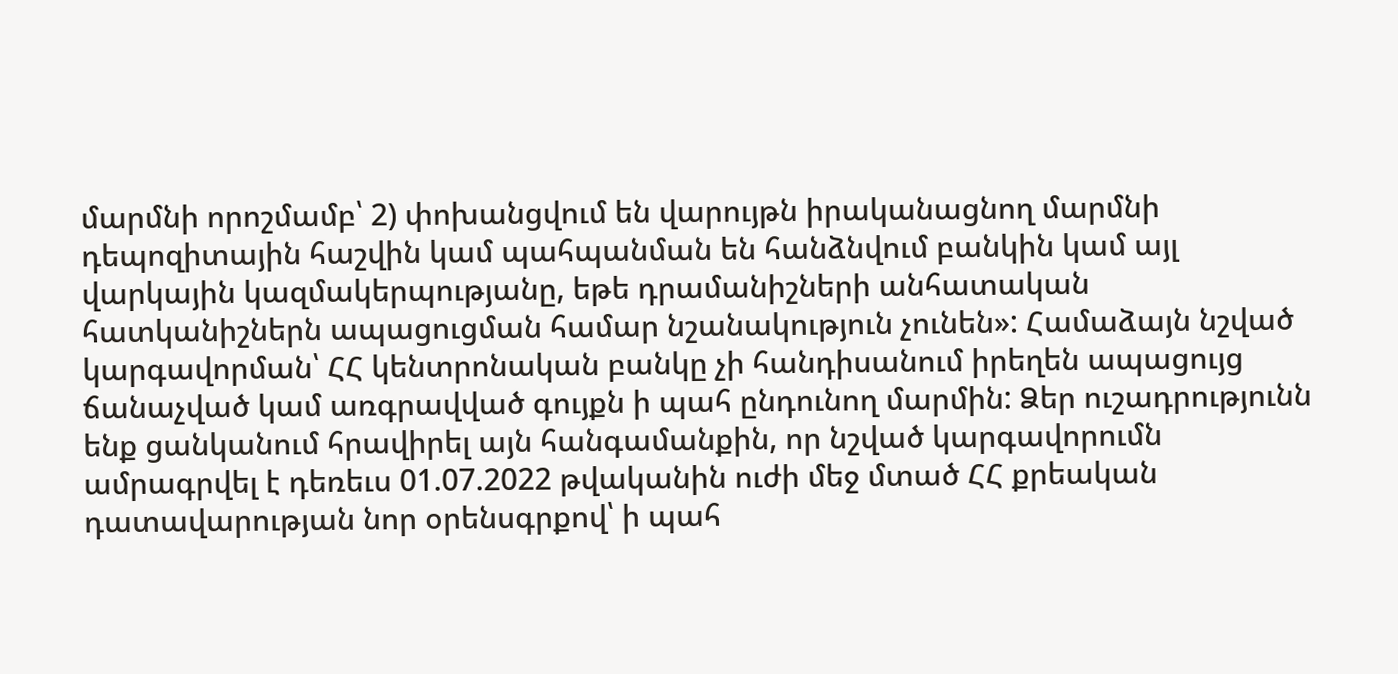մարմնի որոշմամբ՝ 2) փոխանցվում են վարույթն իրականացնող մարմնի դեպոզիտային հաշվին կամ պահպանման են հանձնվում բանկին կամ այլ վարկային կազմակերպությանը, եթե դրամանիշների անհատական հատկանիշներն ապացուցման համար նշանակություն չունեն»: Համաձայն նշված կարգավորման՝ ՀՀ կենտրոնական բանկը չի հանդիսանում իրեղեն ապացույց ճանաչված կամ առգրավված գույքն ի պահ ընդունող մարմին: Ձեր ուշադրությունն ենք ցանկանում հրավիրել այն հանգամանքին, որ նշված կարգավորումն ամրագրվել է դեռեւս 01.07.2022 թվականին ուժի մեջ մտած ՀՀ քրեական դատավարության նոր օրենսգրքով՝ ի պահ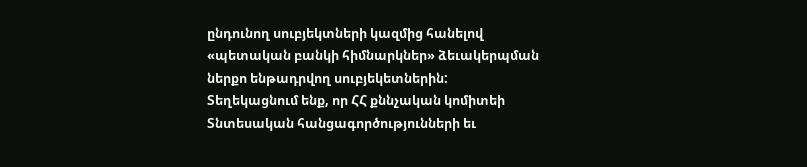ընդունող սուբյեկտների կազմից հանելով «պետական բանկի հիմնարկներ» ձեւակերպման ներքո ենթադրվող սուբյեկետներին:
Տեղեկացնում ենք, որ ՀՀ քննչական կոմիտեի Տնտեսական հանցագործությունների եւ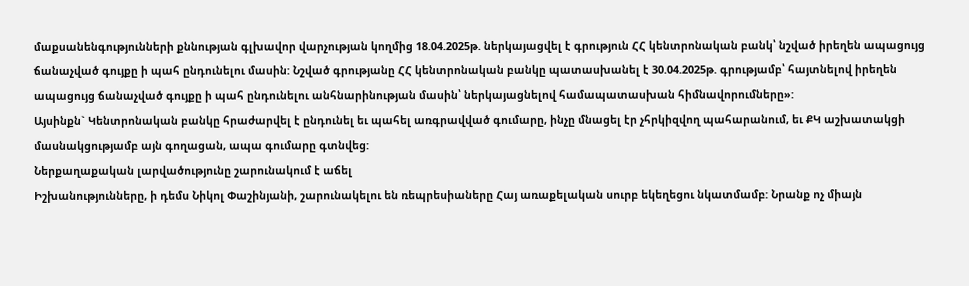մաքսանենգությունների քննության գլխավոր վարչության կողմից 18.04.2025թ. ներկայացվել է գրություն ՀՀ կենտրոնական բանկ՝ նշված իրեղեն ապացույց ճանաչված գույքը ի պահ ընդունելու մասին: Նշված գրությանը ՀՀ կենտրոնական բանկը պատասխանել է 30.04.2025թ. գրությամբ՝ հայտնելով իրեղեն ապացույց ճանաչված գույքը ի պահ ընդունելու անհնարինության մասին՝ ներկայացնելով համապատասխան հիմնավորումները»:
Այսինքն` Կենտրոնական բանկը հրաժարվել է ընդունել եւ պահել առգրավված գումարը, ինչը մնացել էր չհրկիզվող պահարանում, եւ ՔԿ աշխատակցի մասնակցությամբ այն գողացան, ապա գումարը գտնվեց:
Ներքաղաքական լարվածությունը շարունակում է աճել
Իշխանությունները, ի դեմս Նիկոլ Փաշինյանի, շարունակելու են ռեպրեսիաները Հայ առաքելական սուրբ եկեղեցու նկատմամբ: Նրանք ոչ միայն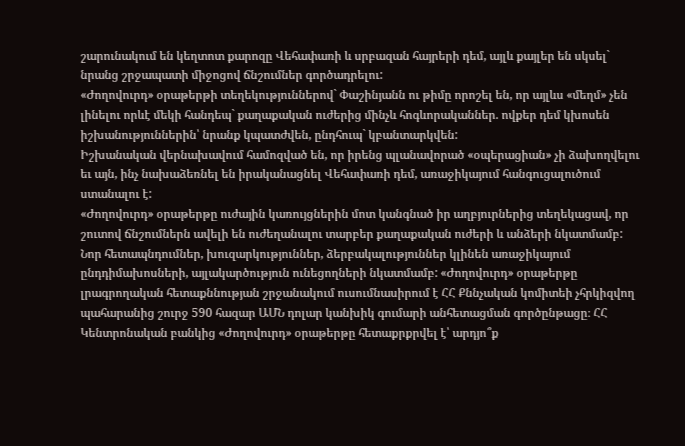շարունակում են կեղտոտ քարոզը Վեհափառի և սրբազան հայրերի դեմ, այլև քայլեր են սկսել` նրանց շրջապատի միջոցով ճնշումներ գործադրելու:
«Ժողովուրդ» օրաթերթի տեղեկություններով` Փաշինյանն ու թիմը որոշել են, որ այլևս «մեղմ» չեն լինելու որևէ մեկի հանդեպ` քաղաքական ուժերից մինչև հոգևորականներ. ովքեր դեմ կխոսեն իշխանություններին՝ նրանք կպատժվեն, ընդհուպ` կբանտարկվեն:
Իշխանական վերնախավում համոզված են, որ իրենց պլանավորած «օպերացիան» չի ձախողվելու եւ այն, ինչ նախաձեռնել են իրականացնել Վեհափառի դեմ, առաջիկայում հանգուցալուծում ստանալու է:
«Ժողովուրդ» օրաթերթը ուժային կառույցներին մոտ կանգնած իր աղբյուրներից տեղեկացավ, որ շուտով ճնշումներն ավելի են ուժեղանալու տարբեր քաղաքական ուժերի և անձերի նկատմամբ: Նոր հետապնդումներ, խուզարկություններ, ձերբակալություններ կլինեն առաջիկայում ընդդիմախոսների, այլակարծություն ունեցողների նկատմամբ: «Ժողովուրդ» օրաթերթը լրագրողական հետաքննության շրջանակում ուսումնասիրում է ՀՀ Քննչական կոմիտեի չհրկիզվող պահարանից շուրջ 590 հազար ԱՄՆ դոլար կանխիկ գումարի անհետացման գործընթացը։ ՀՀ Կենտրոնական բանկից «Ժողովուրդ» օրաթերթը հետաքրքրվել է՝ արդյո՞ք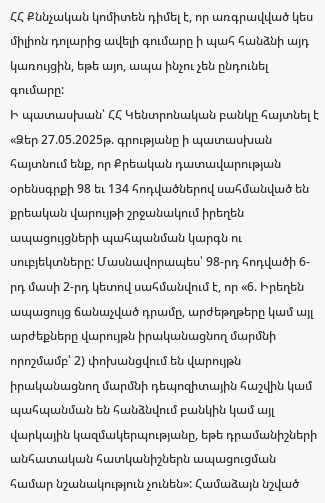ՀՀ Քննչական կոմիտեն դիմել է, որ առգրավված կես միլիոն դոլարից ավելի գումարը ի պահ հանձնի այդ կառույցին, եթե այո, ապա ինչու չեն ընդունել գումարը:
Ի պատասխան՝ ՀՀ Կենտրոնական բանկը հայտնել է «Ձեր 27.05.2025թ. գրությանը ի պատասխան հայտնում ենք, որ Քրեական դատավարության օրենսգրքի 98 եւ 134 հոդվածներով սահմանված են քրեական վարույթի շրջանակում իրեղեն ապացույցների պահպանման կարգն ու սուբյեկտները: Մասնավորապես՝ 98-րդ հոդվածի 6-րդ մասի 2-րդ կետով սահմանվում է, որ «6. Իրեղեն ապացույց ճանաչված դրամը, արժեթղթերը կամ այլ արժեքները վարույթն իրականացնող մարմնի որոշմամբ՝ 2) փոխանցվում են վարույթն իրականացնող մարմնի դեպոզիտային հաշվին կամ պահպանման են հանձնվում բանկին կամ այլ վարկային կազմակերպությանը, եթե դրամանիշների անհատական հատկանիշներն ապացուցման համար նշանակություն չունեն»: Համաձայն նշված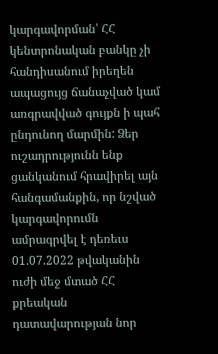կարգավորման՝ ՀՀ կենտրոնական բանկը չի հանդիսանում իրեղեն ապացույց ճանաչված կամ առգրավված գույքն ի պահ ընդունող մարմին: Ձեր ուշադրությունն ենք ցանկանում հրավիրել այն հանգամանքին, որ նշված կարգավորումն ամրագրվել է դեռեւս 01.07.2022 թվականին ուժի մեջ մտած ՀՀ քրեական դատավարության նոր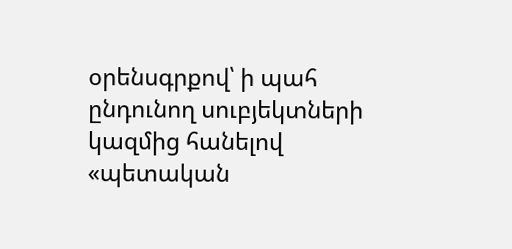օրենսգրքով՝ ի պահ ընդունող սուբյեկտների կազմից հանելով «պետական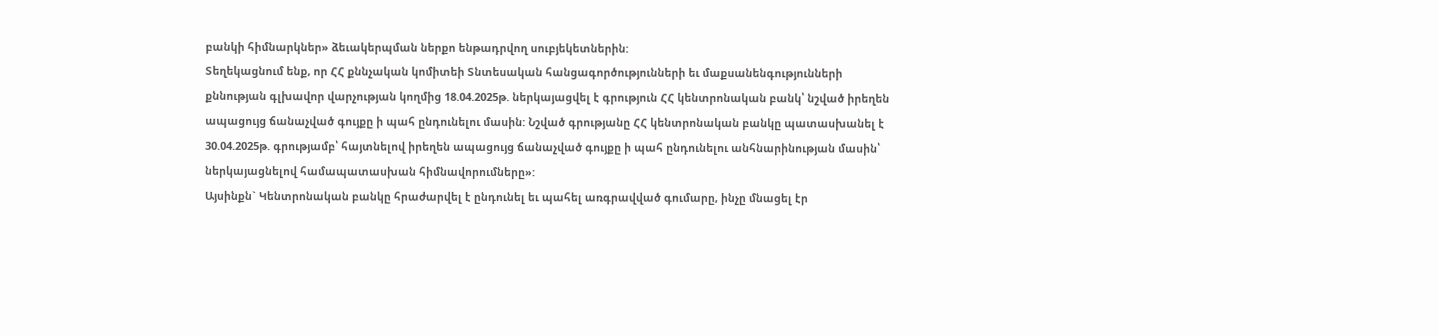բանկի հիմնարկներ» ձեւակերպման ներքո ենթադրվող սուբյեկետներին:
Տեղեկացնում ենք, որ ՀՀ քննչական կոմիտեի Տնտեսական հանցագործությունների եւ մաքսանենգությունների քննության գլխավոր վարչության կողմից 18.04.2025թ. ներկայացվել է գրություն ՀՀ կենտրոնական բանկ՝ նշված իրեղեն ապացույց ճանաչված գույքը ի պահ ընդունելու մասին: Նշված գրությանը ՀՀ կենտրոնական բանկը պատասխանել է 30.04.2025թ. գրությամբ՝ հայտնելով իրեղեն ապացույց ճանաչված գույքը ի պահ ընդունելու անհնարինության մասին՝ ներկայացնելով համապատասխան հիմնավորումները»:
Այսինքն` Կենտրոնական բանկը հրաժարվել է ընդունել եւ պահել առգրավված գումարը, ինչը մնացել էր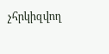չհրկիզվող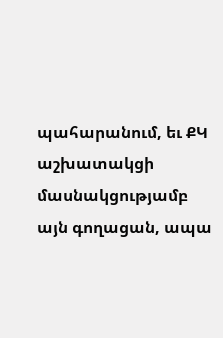պահարանում, եւ ՔԿ աշխատակցի մասնակցությամբ այն գողացան, ապա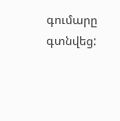գումարը գտնվեց: